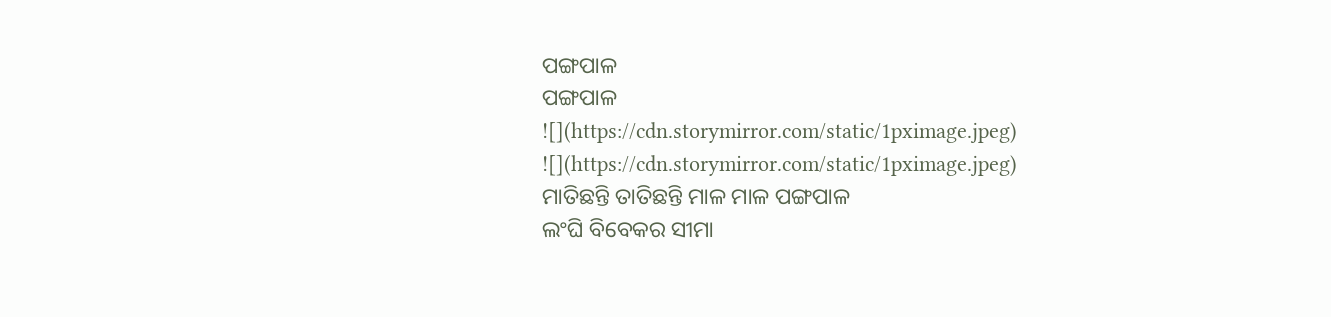ପଙ୍ଗପାଳ
ପଙ୍ଗପାଳ
![](https://cdn.storymirror.com/static/1pximage.jpeg)
![](https://cdn.storymirror.com/static/1pximage.jpeg)
ମାତିଛନ୍ତି ତାତିଛନ୍ତି ମାଳ ମାଳ ପଙ୍ଗପାଳ
ଲଂଘି ବିବେକର ସୀମା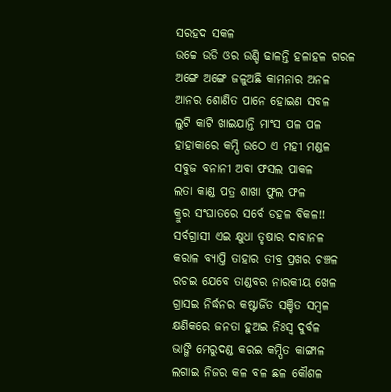ସରହଦ ସକଳ
ଉଚ୍ଚେ ଉଡି ଓର ଉଣ୍ଡି ଢାଳନ୍ତି ହଳାହଳ ଗରଳ
ଅଙ୍ଗେ ଅଙ୍ଗେ ଜଳୁଅଛି କାମନାର ଅନଳ
ଆନର ଶୋଣିତ ପାନେ ହୋଇଣ ସବଳ
ଲୁଟି କାଟି ଖାଇଯାନ୍ତି ମାଂସ ପଳ ପଳ
ହାହାକାରେ କମ୍ପି ଉଠେ ଏ ମହୀ ମଣ୍ଡଳ
ସବୁଜ ବନାନୀ ଅବା ଫସଲ ପାକଳ
ଲତା କାଣ୍ଡ ପତ୍ର ଶାଖା ଫୁଲ ଫଳ
କ୍ରୁର ସଂଘାତରେ ସର୍ବେ ଡହଳ ବିକଳ!!
ସର୍ବଗ୍ରାସୀ ଏଇ କ୍ଷୁଧା ତୃଷାର ଦାବାନଳ
କରାଳ ବ୍ୟାପ୍ତି ତାହାର ତୀବ୍ର ପ୍ରଖର ଚଞ୍ଚଳ
ରଚଇ ଯେବେ ତାଣ୍ଡବର ନାରକୀୟ ଖେଳ
ଗ୍ରାସଇ ନିର୍ଦ୍ଧନର କଷ୍ଟାର୍ଜିତ ସଞ୍ଚିତ ସମ୍ବଳ
କ୍ଷଣିକରେ ଜନତା ହୁଅଇ ନିଃସ୍ବ ଦୁର୍ବଳ
ଭାଙ୍ଗି ମେରୁଦଣ୍ଡ କରଇ କମ୍ପିତ କାଙ୍ଗାଳ
ଲଗାଇ ନିଜର କଳ ବଳ ଛଳ କୌଶଳ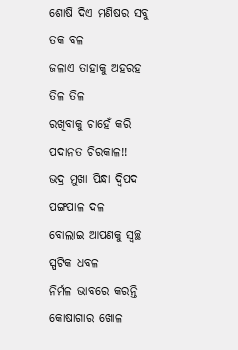ଶୋଷି ଦିଏ ମଣିଷର ସବୁ ତକ ବଳ
ଜଳାଏ ତାହାକୁ ଅହରହ ତିଳ ତିଳ
ରଖିବାକୁ ଚାହେଁ କରି ପଦାନତ ଚିରକାଳ!!
ଭଦ୍ର ମୁଖା ପିନ୍ଧା ଦ୍ବିପଦ ପଙ୍ଗପାଳ ଦଳ
ବୋଲାଇ ଆପଣକୁ ସ୍ଵଚ୍ଛ ସ୍ପଟିକ ଧବଳ
ନିର୍ମଳ ଭାବରେ କରନ୍ତି କୋଷାଗାର ଖୋଳ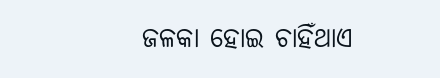ଜଳକା ହୋଇ ଚାହିଁଥାଏ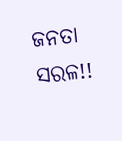ଜନତା ସରଳ!!